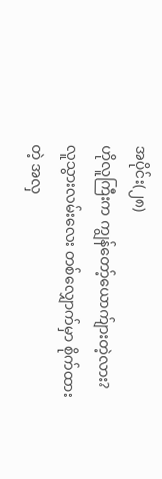အပိုင်း(၂၈)
ဟိုလူကြီးက ကျွန်တော့်ယောက်ျားတဲ့လား?
လူသွားလမ်းလေး တစ်လျှောက်မှာ စိုက်ထားတဲ့ အလှ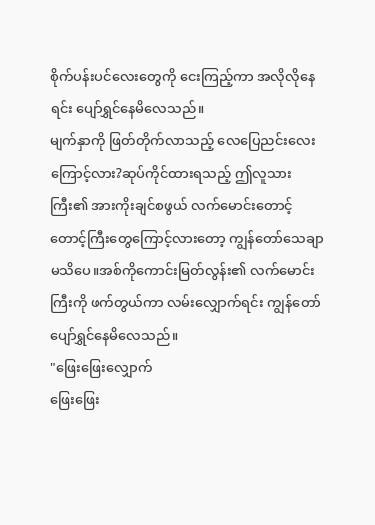စိုက်ပန်းပင်လေးတွေကို ငေးကြည့်ကာ အလိုလိုနေရင်း ပျော်ရွှင်နေမိလေသည်။
မျက်နှာကို ဖြတ်တိုက်လာသည့် လေပြေညင်းလေးကြောင့်လား?ဆုပ်ကိုင်ထားရသည့် ဤလူသားကြီး၏ အားကိုးချင်စဖွယ် လက်မောင်းတောင့်တောင့်ကြီးတွေကြောင့်လားတော့ ကျွန်တော်သေချာ မသိပေ။အစ်ကိုကောင်းမြတ်လွန်း၏ လက်မောင်းကြီးကို ဖက်တွယ်ကာ လမ်းလျှောက်ရင်း ကျွန်တော်ပျော်ရွှင်နေမိလေသည်။
"ဖြေးဖြေးလျှောက်
ဖြေးဖြေး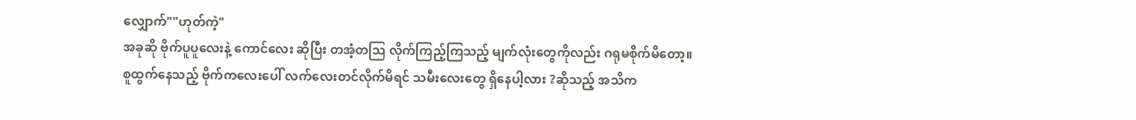လျှောက်""ဟုတ်ကဲ့"
အခုဆို ဗိုက်ပူပူလေးနဲ့ ကောင်လေး ဆိုပြီး တအံ့တဩ လိုက်ကြည့်ကြသည့် မျက်လုံးတွေကိုလည်း ဂရုမစိုက်မိတော့။
စူထွက်နေသည့် ဗိုက်ကလေးပေါ် လက်လေးတင်လိုက်မိရင် သမီးလေးတွေ ရှိနေပါ့လား ?ဆိုသည့် အသိက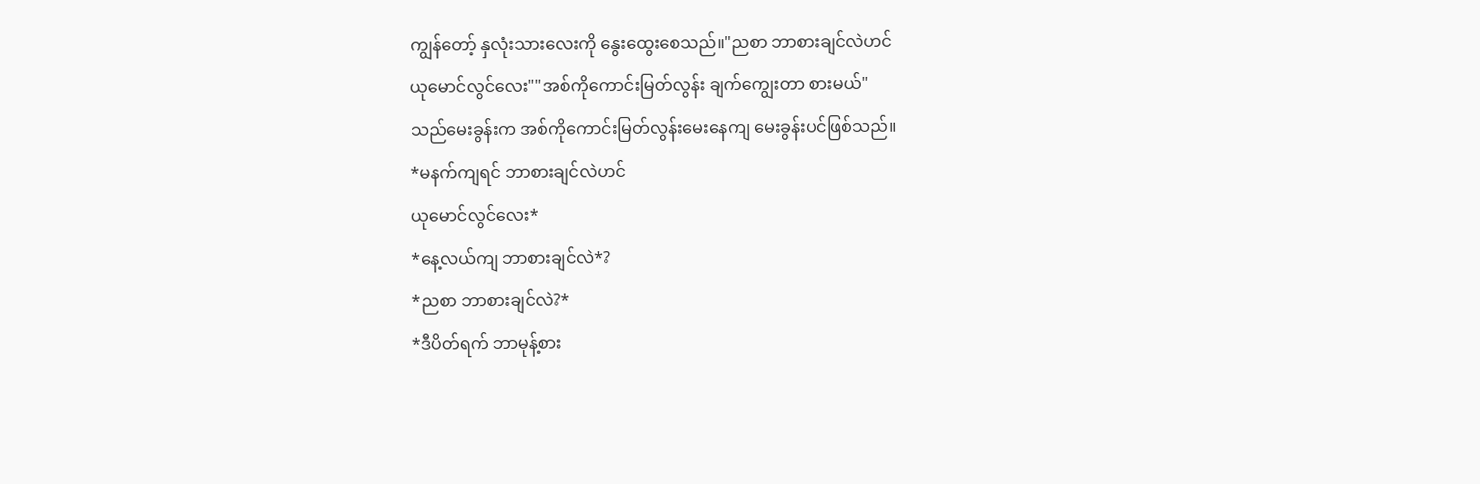ကျွန်တော့် နှလုံးသားလေးကို နွေးထွေးစေသည်။"ညစာ ဘာစားချင်လဲဟင်
ယုမောင်လွင်လေး""အစ်ကိုကောင်းမြတ်လွန်း ချက်ကျွေးတာ စားမယ်"
သည်မေးခွန်းက အစ်ကိုကောင်းမြတ်လွန်းမေးနေကျ မေးခွန်းပင်ဖြစ်သည်။
*မနက်ကျရင် ဘာစားချင်လဲဟင်
ယုမောင်လွင်လေး*
*နေ့လယ်ကျ ဘာစားချင်လဲ*?
*ညစာ ဘာစားချင်လဲ?*
*ဒီပိတ်ရက် ဘာမုန့်စား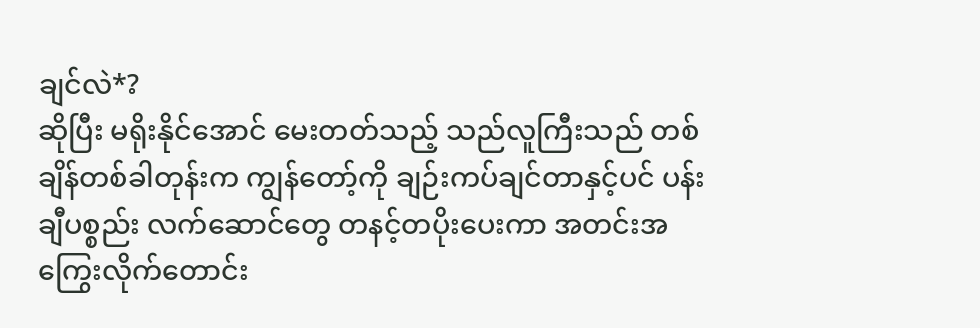ချင်လဲ*?
ဆိုပြီး မရိုးနိုင်အောင် မေးတတ်သည့် သည်လူကြီးသည် တစ်ချိန်တစ်ခါတုန်းက ကျွန်တော့်ကို ချဉ်းကပ်ချင်တာနှင့်ပင် ပန်းချီပစ္စည်း လက်ဆောင်တွေ တနင့်တပိုးပေးကာ အတင်းအကြွေးလိုက်တောင်း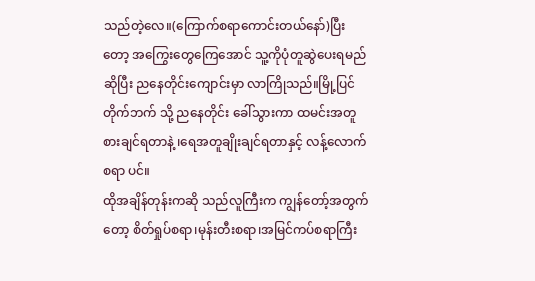သည်တဲ့လေ။(ကြောက်စရာကောင်းတယ်နော်)ပြီးတော့ အကြွေးတွေကြေအောင် သူ့ကိုပုံတူဆွဲပေးရမည် ဆိုပြီး ညနေတိုင်းကျောင်းမှာ လာကြိုသည်။မြို့ပြင် တိုက်ဘက် သို့ ညနေတိုင်း ခေါ်သွားကာ ထမင်းအတူ စားချင်ရတာနဲ့ ၊ရေအတူချိုးချင်ရတာနှင့် လန့်လောက်စရာ ပင်။
ထိုအချိန်တုန်းကဆို သည်လူကြီးက ကျွန်တော့်အတွက်တော့ စိတ်ရှုပ်စရာ၊မုန်းတီးစရာ၊အမြင်ကပ်စရာကြီး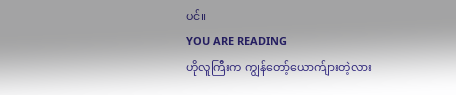ပင်။
YOU ARE READING
ဟိုလူကြီးက ကျွန်တော့်ယောက်ျားတဲ့လား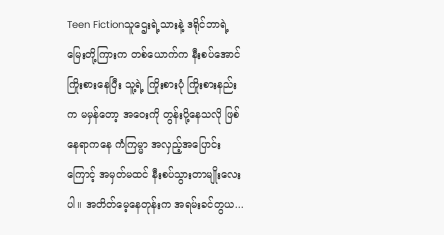Teen Fictionသူဌေးရဲ့သားနဲ့ ဒရိုင်ဘာရဲ့ မြေးတို့ကြားက တစ်ယောက်က နီးစပ်အောင်ကြိုးစားနေပြီး သူ့ရဲ့ ကြိုးစားပုံ ကြိုးစားနည်းက မမှန်တော့ အဝေးကို တွန်းပို့နေသလို ဖြစ်နေရာကနေ ကံကြမ္မာ အလှည့်အပြောင်းကြောင့် အမှတ်မထင် နီးစပ်သွားတာမျိုးလေးပါ။ အတိတ်မေ့နေတုန်းက အရမ်းခင်တွယ...